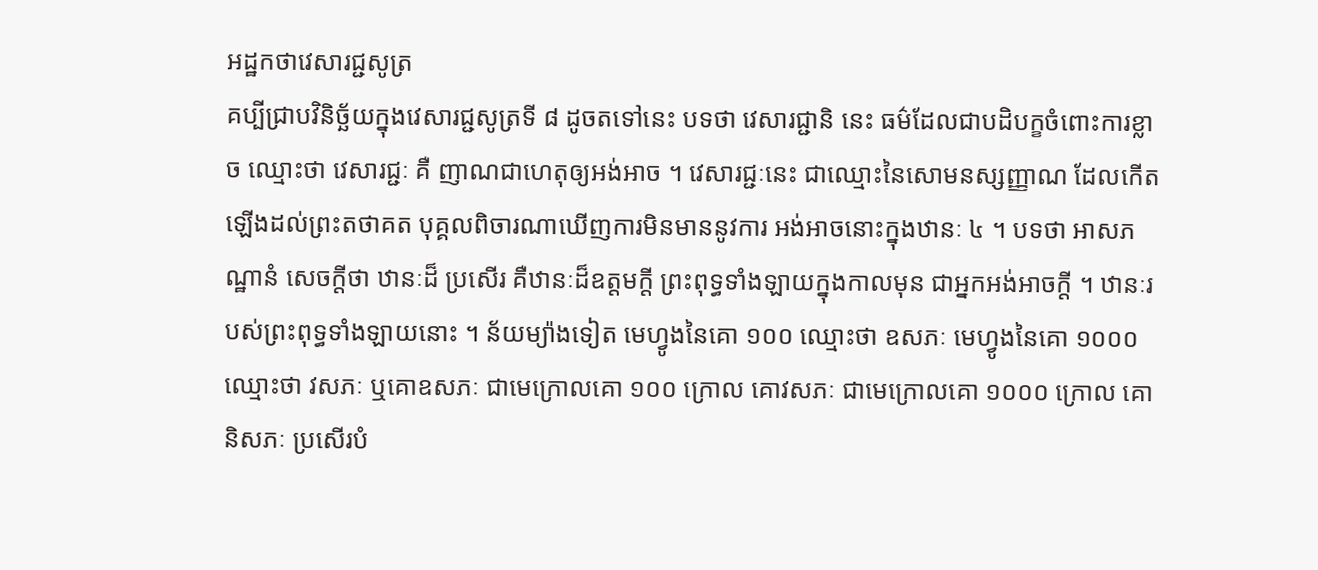អដ្ឋកថាវេសារជ្ជសូត្រ
គប្បីជ្រាបវិនិច្ឆ័យក្នុងវេសារជ្ជសូត្រទី ៨ ដូចតទៅនេះ បទថា វេសារជ្ជានិ នេះ ធម៌ដែលជាបដិបក្ខចំពោះការខ្លាច ឈ្មោះថា វេសារជ្ជៈ គឺ ញាណជាហេតុឲ្យអង់អាច ។ វេសារជ្ជៈនេះ ជាឈ្មោះនៃសោមនស្សញ្ញាណ ដែលកើតឡើងដល់ព្រះតថាគត បុគ្គលពិចារណាឃើញការមិនមាននូវការ អង់អាចនោះក្នុងឋានៈ ៤ ។ បទថា អាសភណ្ឋានំ សេចក្តីថា ឋានៈដ៏ ប្រសើរ គឺឋានៈដ៏ឧត្តមក្តី ព្រះពុទ្ធទាំងឡាយក្នុងកាលមុន ជាអ្នកអង់អាចក្តី ។ ឋានៈរបស់ព្រះពុទ្ធទាំងឡាយនោះ ។ ន័យម្យ៉ាងទៀត មេហ្វូងនៃគោ ១០០ ឈ្មោះថា ឧសភៈ មេហ្វូងនៃគោ ១០០០ ឈ្មោះថា វសភៈ ឬគោឧសភៈ ជាមេក្រោលគោ ១០០ ក្រោល គោវសភៈ ជាមេក្រោលគោ ១០០០ ក្រោល គោនិសភៈ ប្រសើរបំ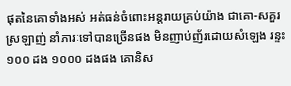ផុតនៃគោទាំងអស់ អត់ធន់ចំពោះអន្តរាយគ្រប់យ៉ាង ជាគោ-សគួរស្រឡាញ់ នាំភារៈទៅបានច្រើនផង មិនញាប់ញ័រដោយសំឡេង រន្ទះ ១០០ ដង ១០០០ ដងផង គោនិស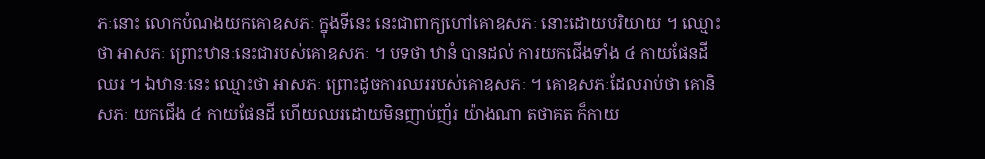ភៈនោះ លោកបំណងយកគោឧសភៈ ក្នុងទីនេះ នេះជាពាក្យហៅគោឧសភៈ នោះដោយបរិយាយ ។ ឈ្មោះថា អាសភៈ ព្រោះឋានៈនេះជារបស់គោឧសភៈ ។ បទថា ឋានំ បានដល់ ការយកជើងទាំង ៤ កាយផែនដីឈរ ។ ឯឋានៈនេះ ឈ្មោះថា អាសភៈ ព្រោះដូចការឈររបស់គោឧសភៈ ។ គោឧសភៈដែលរាប់ថា គោនិសភៈ យកជើង ៤ កាយផែនដី ហើយឈរដោយមិនញាប់ញ័រ យ៉ាងណា តថាគត ក៏កាយ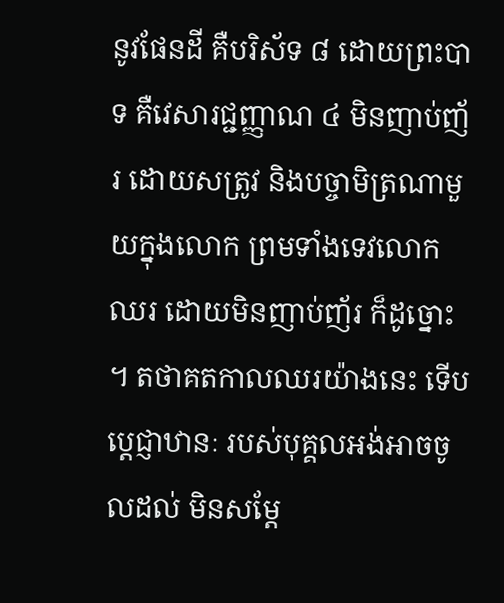នូវផែនដី គឺបរិស័ទ ៨ ដោយព្រះបាទ គឺវេសារជ្ជញ្ញាណ ៤ មិនញាប់ញ័រ ដោយសត្រូវ និងបច្ចាមិត្រណាមួយក្នុងលោក ព្រមទាំងទេវលោក ឈរ ដោយមិនញាប់ញ័រ ក៏ដូច្នោះ ។ តថាគតកាលឈរយ៉ាងនេះ ទើបប្តេជ្ញាឋានៈ របស់បុគ្គលអង់អាចចូលដល់ មិនសម្តែ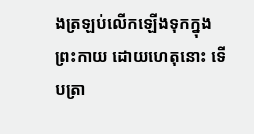ងត្រឡប់លើកឡើងទុកក្នុងព្រះកាយ ដោយហេតុនោះ ទើបត្រា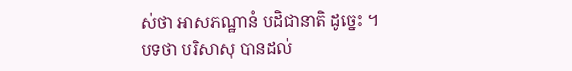ស់ថា អាសភណ្ឋានំ បដិជានាតិ ដូច្នេះ ។ បទថា បរិសាសុ បានដល់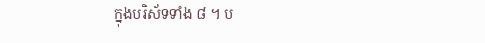ក្នុងបរិស័ទទាំង ៨ ។ ប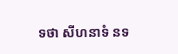ទថា សីហនាទំ នទ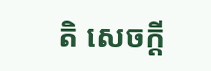តិ សេចក្តី